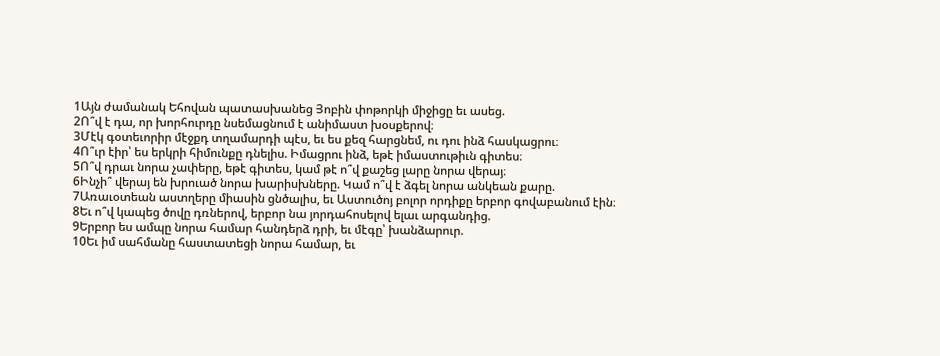1Այն ժամանակ Եհովան պատասխանեց Յոբին փոթորկի միջիցը եւ ասեց.
2Ո՞վ է դա, որ խորհուրդը նսեմացնում է անիմաստ խօսքերով։
3Մէկ գօտեւորիր մէջքդ տղամարդի պէս, եւ ես քեզ հարցնեմ, ու դու ինձ հասկացրու։
4Ո՞ւր էիր՝ ես երկրի հիմունքը դնելիս. Իմացրու ինձ, եթէ իմաստութիւն գիտես։
5Ո՞վ դրաւ նորա չափերը, եթէ գիտես, կամ թէ ո՞վ քաշեց լարը նորա վերայ։
6Ինչի՞ վերայ են խրուած նորա խարիսխները. Կամ ո՞վ է ձգել նորա անկեան քարը.
7Առաւօտեան աստղերը միասին ցնծալիս, եւ Աստուծոյ բոլոր որդիքը երբոր գովաբանում էին։
8Եւ ո՞վ կապեց ծովը դռներով, երբոր նա յորդահոսելով ելաւ արգանդից.
9Երբոր ես ամպը նորա համար հանդերձ դրի, եւ մէգը՝ խանձարուր.
10Եւ իմ սահմանը հաստատեցի նորա համար, եւ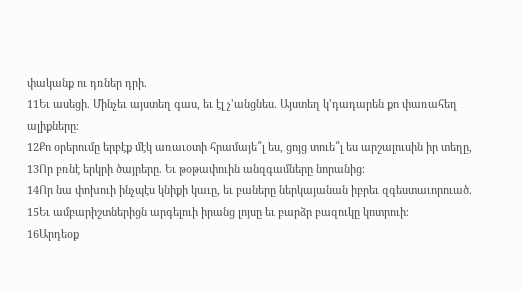փականք ու դռներ դրի.
11Եւ ասեցի. Մինչեւ այստեղ գաս, եւ էլ չ’անցնես. Այստեղ կ’դադարեն քո փառահեղ ալիքները։
12Քո օրերումը երբէք մէկ առաւօտի հրամայե՞լ ես, ցոյց տուե՞լ ես արշալուսին իր տեղը,
13Որ բռնէ երկրի ծայրերը. Եւ թօթափուին անզգամները նորանից։
14Որ նա փոխուի ինչպէս կնիքի կաւը, եւ բաները ներկայանան իբրեւ զգեստաւորուած.
15Եւ ամբարիշտներիցն արգելուի իրանց լոյսը եւ բարձր բազուկը կոտրուի։
16Արդեօք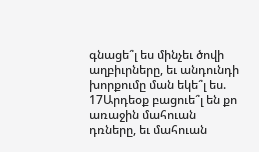գնացե՞լ ես մինչեւ ծովի աղբիւրները, եւ անդունդի խորքումը ման եկե՞լ ես.
17Արդեօք բացուե՞լ են քո առաջին մահուան դռները, եւ մահուան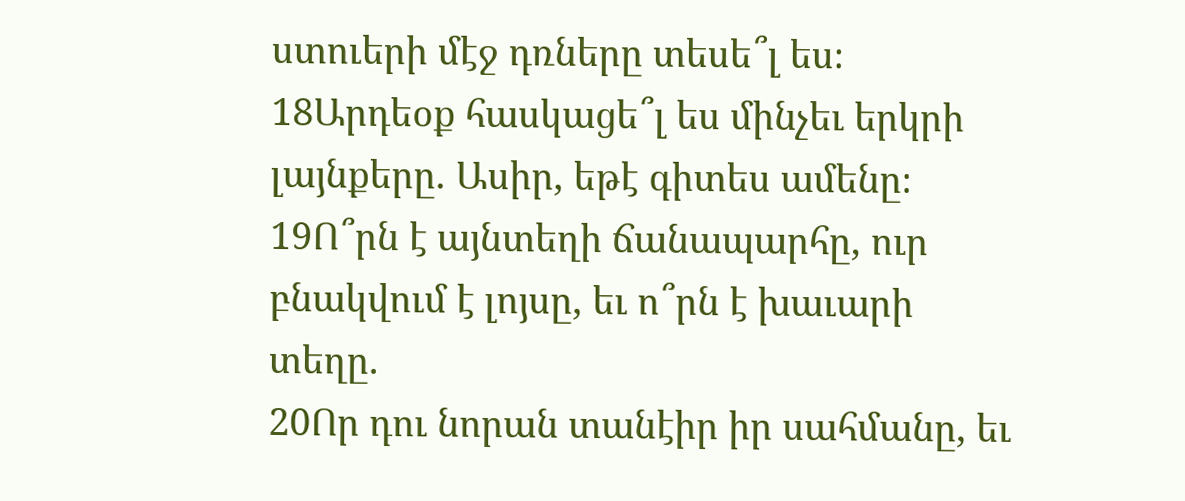ստուերի մէջ դռները տեսե՞լ ես։
18Արդեօք հասկացե՞լ ես մինչեւ երկրի լայնքերը. Ասիր, եթէ գիտես ամենը։
19Ո՞րն է այնտեղի ճանապարհը, ուր բնակվում է լոյսը, եւ ո՞րն է խաւարի տեղը.
20Որ դու նորան տանէիր իր սահմանը, եւ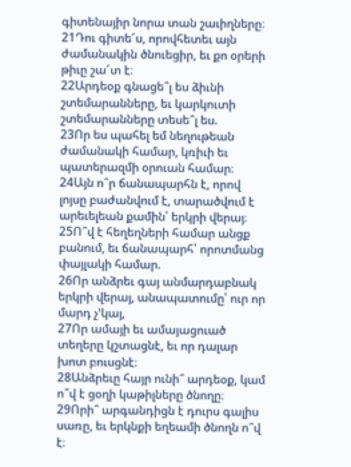գիտենայիր նորա տան շաւիղները։
21Դու գիտե՜ս, որովհետեւ այն ժամանակին ծնուեցիր, եւ քո օրերի թիւը շա՜տ է։
22Արդեօք գնացե՞լ ես ձիւնի շտեմարանները, եւ կարկուտի շտեմարանները տեսե՞լ ես.
23Որ ես պահել եմ նեղութեան ժամանակի համար, կռիւի եւ պատերազմի օրուան համար։
24Այն ո՞ր ճանապարհն է, որով լոյսը բաժանվում է, տարածվում է արեւելեան քամին՝ երկրի վերայ։
25Ո՞վ է հեղեղների համար անցք բանում, եւ ճանապարհ՝ որոտմանց փայլակի համար.
26Որ անձրեւ գայ անմարդաբնակ երկրի վերայ, անապատումը՝ ուր որ մարդ չ’կայ,
27Որ ամայի եւ ամայացուած տեղերը կշտացնէ, եւ որ դալար խոտ բուսցնէ։
28Անձրեւը հայր ունի՞ արդեօք, կամ ո՞վ է ցօղի կաթիլները ծնողը։
29Որի՞ արգանդիցն է դուրս գալիս սառը, եւ երկնքի եղեամի ծնողն ո՞վ է։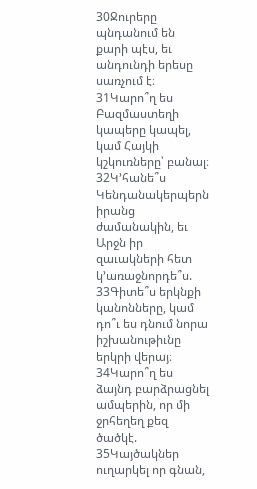30Ջուրերը պնդանում են քարի պէս, եւ անդունդի երեսը սառչում է։
31Կարո՞ղ ես Բազմաստեղի կապերը կապել, կամ Հայկի կշկուռները՝ բանալ։
32Կ’հանե՞ս Կենդանակերպերն իրանց ժամանակին, եւ Արջն իր զաւակների հետ կ’առաջնորդե՞ս.
33Գիտե՞ս երկնքի կանոնները, կամ դո՞ւ ես դնում նորա իշխանութիւնը երկրի վերայ։
34Կարո՞ղ ես ձայնդ բարձրացնել ամպերին, որ մի ջրհեղեղ քեզ ծածկէ.
35Կայծակներ ուղարկել որ գնան,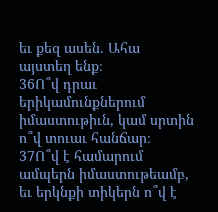եւ քեզ ասեն. Ահա այստեղ ենք։
36Ո՞վ դրաւ երիկամունքներում իմաստութիւն, կամ սրտին ո՞վ տուաւ հանճար։
37Ո՞վ է համարում ամպերն իմաստութեամբ, եւ երկնքի տիկերն ո՞վ է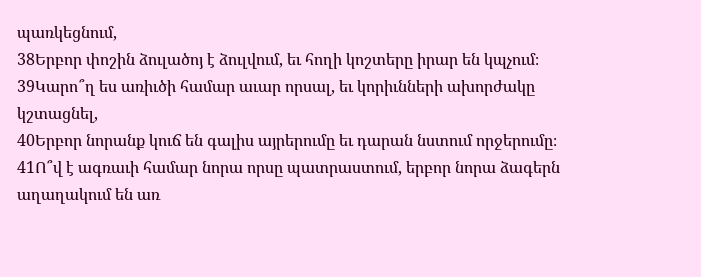պառկեցնում,
38Երբոր փոշին ձուլածոյ է ձուլվում, եւ հողի կոշտերը իրար են կպչում։
39Կարո՞ղ ես առիւծի համար աւար որսալ, եւ կորիւնների ախորժակը կշտացնել,
40Երբոր նորանք կուճ են գալիս այրերումը եւ դարան նստում որջերումը։
41Ո՞վ է ագռաւի համար նորա որսը պատրաստում, երբոր նորա ձագերն աղաղակում են առ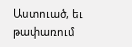Աստուած, եւ թափառում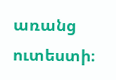առանց ուտեստի։